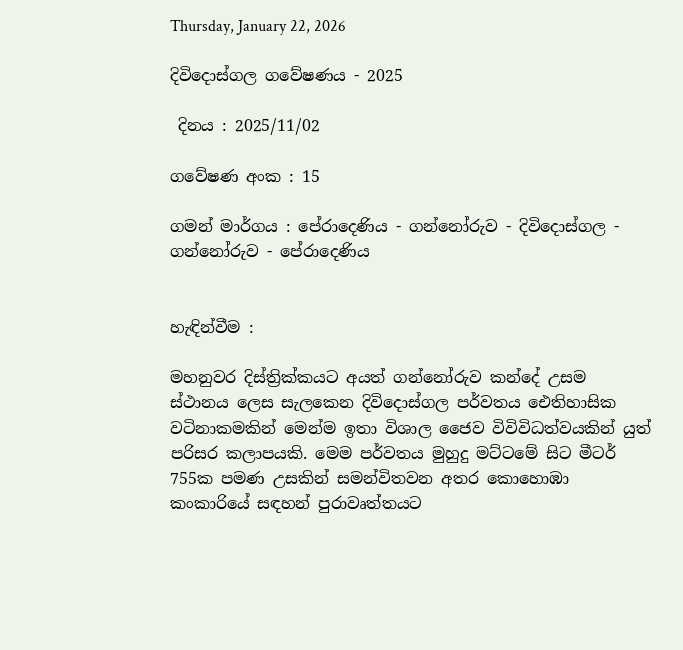Thursday, January 22, 2026

දිවිදොස්ගල ගවේෂණය - 2025

 දිනය : 2025/11/02

ගවේෂණ අංක : 15

ගමන් මාර්ගය : පේරාදෙණිය - ගන්නෝරුව - දිවිදොස්ගල - ගන්නෝරුව - පේරාදෙණිය


හැඳින්වීම :

මහනුවර දිස්ත්‍රික්කයට අයත් ගන්නෝරුව කන්දේ උසම ස්ථානය ලෙස සැලකෙන දිවිදොස්ගල පර්වතය ඓතිහාසික වටිනාකමකින් මෙන්ම ඉතා විශාල ජෛව විවිවිධත්වයකින් යුත් පරිසර කලාපයකි. මෙම පර්වතය මුහුදු මට්ටමේ සිට මීටර් 755ක පමණ උසකින් සමන්විතවන අතර කොහොඹා කංකාරියේ සඳහන් පුරාවෘත්තයට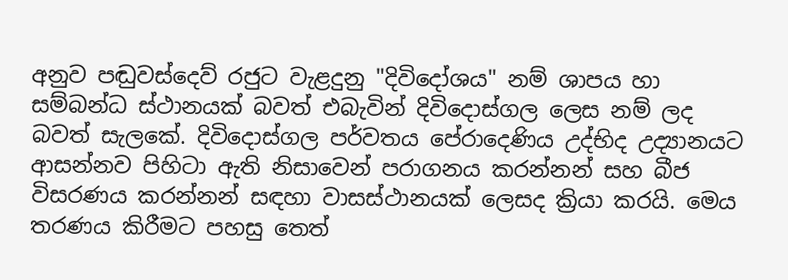අනුව පඬුවස්දෙව් රජුට වැළදුනු "දිවිදෝශය" නම් ශාපය හා සම්බන්ධ ස්ථානයක් බවත් එබැවින් දිවිදොස්ගල ලෙස නම් ලද බවත් සැලකේ. දිවිදොස්ගල පර්වතය පේරාදෙණිය උද්භිද උද්‍යානයට ආසන්නව පිහිටා ඇති නිසාවෙන් පරාගනය කරන්නන් සහ බීජ විසරණය කරන්නන් සඳහා වාසස්ථානයක් ලෙසද ක්‍රියා කරයි. මෙය තරණය කිරීමට පහසු තෙත්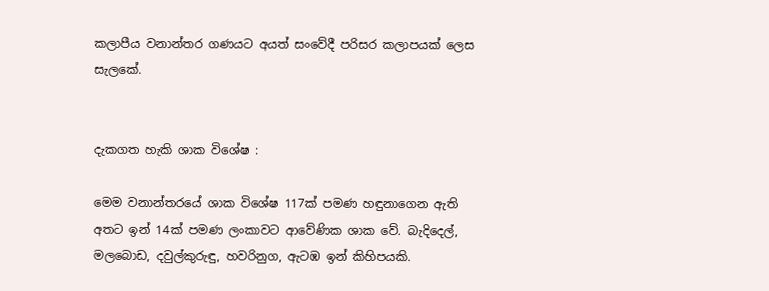කලාපීය වනාන්තර ගණයට අයත් සංවේදී පරිසර කලාපයක් ලෙස සැලකේ.


දැකගත හැකි ශාක විශේෂ :

මෙම වනාන්තරයේ ශාක විශේෂ 117ක් පමණ හඳුනාගෙන ඇති අතට ඉන් 14ක් පමණ ලංකාවට ආවේණික ශාක වේ. බැදිදෙල්, මලබොඩ, දවුල්කුරුඳු, හවරිනුග, ඇටඹ ඉන් කිහිපයකි.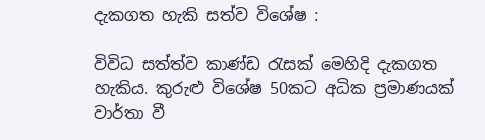දැකගත හැකි සත්ව විශේෂ :

විවිධ සත්ත්ව කාණ්ඩ රැසක් මෙහිදි දැකගත හැකිය. කුරුළු විශේෂ 50කට අධික ප්‍රමාණයක් වාර්තා වී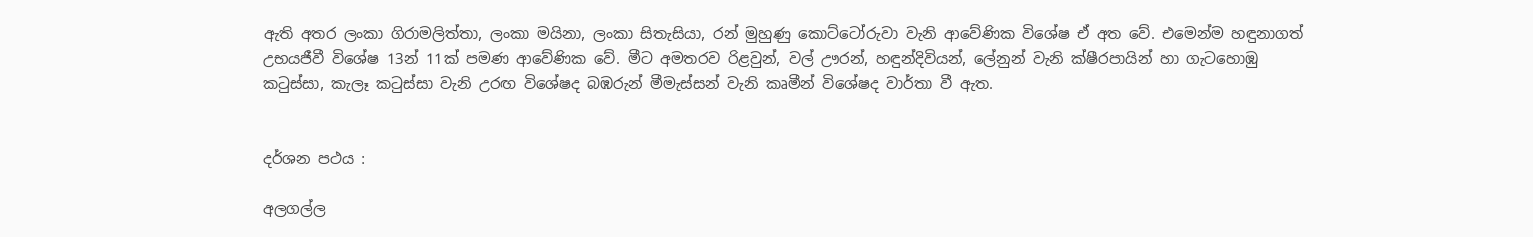ඇති අතර ලංකා ගිරාමලිත්තා, ලංකා මයිනා, ලංකා සිතැසියා, රන් මුහුණු කොට්ටෝරුවා වැනි ආවේණික විශේෂ ඒ අත වේ. එමෙන්ම හඳුනාගත් උභයජීවී විශේෂ 13න් 11ක් පමණ ආවේණික වේ. මීට අමතරව රිළවුන්, වල් ඌරන්, හඳුන්දිවියන්, ලේනුන් වැනි ක්ෂීරපායින් හා ගැටහොඹු කටුස්සා, කැලෑ කටුස්සා වැනි උරඟ විශේෂද බඹරුන් මීමැස්සන් වැනි කෘමීන් විශේෂද වාර්තා වී ඇත.


දර්ශන පථය :

අලගල්ල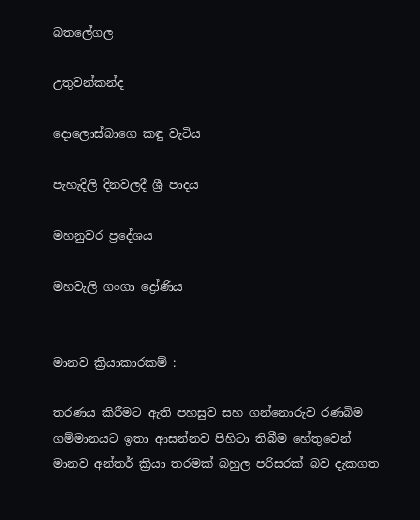බතලේගල

උතුවන්කන්ද

දොලොස්බාගෙ කඳු වැටිය

පැහැදිලි දිනවලදී ශ්‍රී පාදය

මහනුවර ප්‍රදේශය

මහවැලි ගංගා ද්‍රෝණිය


මානව ක්‍රියාකාරකම් :

තරණය කිරීමට ඇති පහසුව සහ ගන්නොරුව රණබිම ගම්මානයට ඉතා ආසන්නව පිහිටා තිබීම හේතුවෙන් මානව අන්තර් ක්‍රියා තරමක් බහුල පරිසරක් බව දැකගත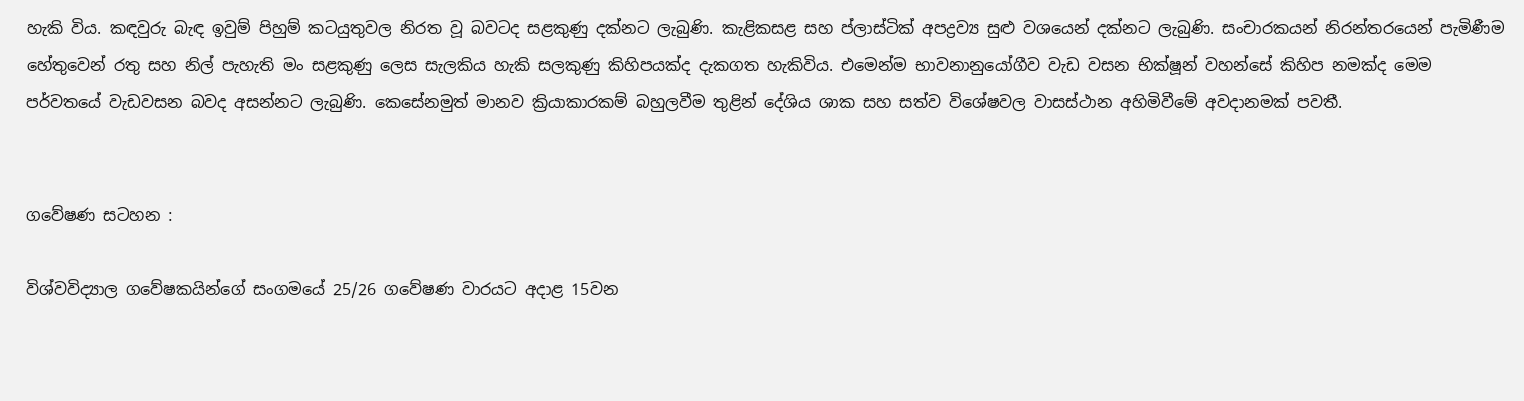හැකි විය. කඳවුරු බැඳ ඉවුම් පිහුම් කටයුතුවල නිරත වූ බවටද සළකුණු දක්නට ලැබුණි. කැළිකසළ සහ ප්ලාස්ටික් අපද්‍රව්‍ය සුළු වශයෙන් දක්නට ලැබුණි. සංචාරකයන් නිරන්තරයෙන් පැමිණීම හේතුවෙන් රතු සහ නිල් පැහැති මං සළකුණු ලෙස සැලකිය හැකි සලකුණු කිහිපයක්ද දැකගත හැකිවිය. එමෙන්ම භාවනානුයෝගීව වැඩ වසන භික්ෂූන් වහන්සේ කිහිප නමක්ද මෙම පර්වතයේ වැඩවසන බවද අසන්නට ලැබුණි. කෙසේනමුත් මානව ක්‍රියාකාරකම් බහුලවීම තුළින් දේශිය ශාක සහ සත්ව විශේෂවල වාසස්ථාන අහිමිවීමේ අවදානමක් පවතී.


ගවේෂණ සටහන :

විශ්වවිද්‍යාල ගවේෂකයින්ගේ සංගමයේ 25/26 ගවේෂණ වාරයට අදාළ 15වන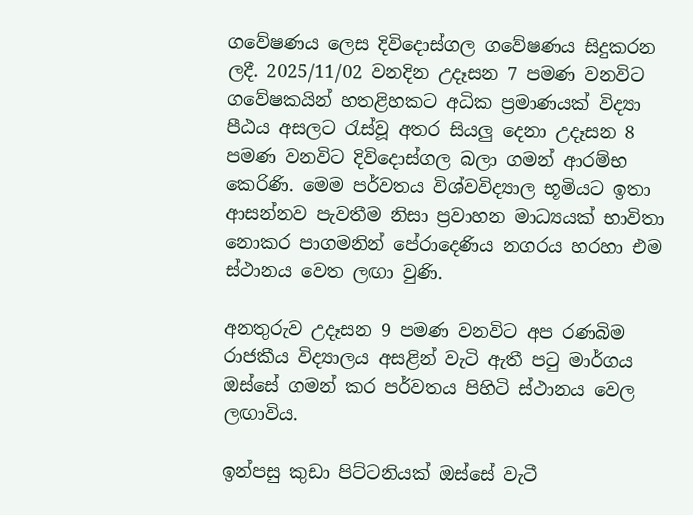ගවේෂණය ලෙස දිවිදොස්ගල ගවේෂණය සිදුකරන ලදී. 2025/11/02 වනදින උදෑසන 7 පමණ වනවිට ගවේෂකයින් හතළිහකට අධික ප්‍රමාණයක් විද්‍යා පීඨය අසලට රැස්වූ අතර සියලු දෙනා උදෑසන 8 පමණ වනවිට දිවිදොස්ගල බලා ගමන් ආරම්භ කෙරිණි. මෙම පර්වතය විශ්වවිද්‍යාල භූමියට ඉතා ආසන්නව පැවතීම නිසා ප්‍රවාහන මාධ්‍යයක් භාවිතා නොකර පාගමනින් පේරාදෙණිය නගරය හරහා එම ස්ථානය වෙත ලඟා වුණි.

අනතුරුව උදෑසන 9 පමණ වනවිට අප රණබිම රාජකීය විද්‍යාලය අසළින් වැටි ඇතී පටු මාර්ගය ඔස්සේ ගමන් කර පර්වතය පිහිටි ස්ථානය වෙල ලඟාවිය.

ඉන්පසු කුඩා පිට්ටනියක් ඔස්සේ වැටී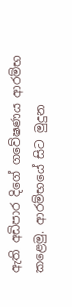ඇති අඩිපාර දිගේ ගවේෂණය ආරම්භ කළෙමු. ආරම්භයේ සිට මුදුන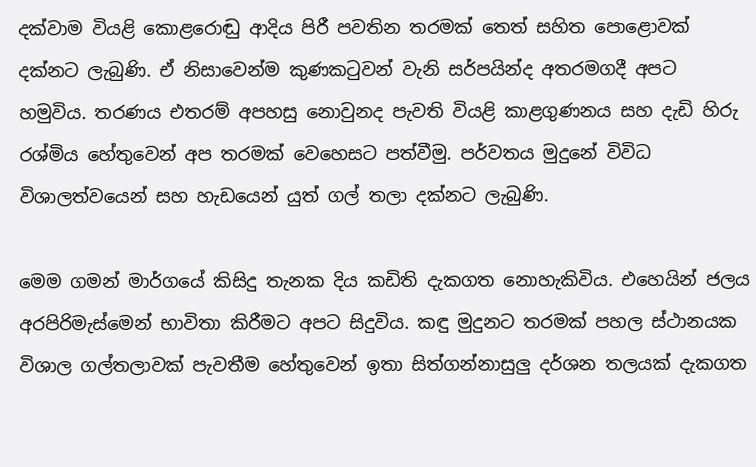දක්වාම වියළි කොළරොඬු ආදිය පිරී පවතින තරමක් තෙත් සහිත පොළොවක් දක්නට ලැබුණි. ඒ නිසාවෙන්ම කුණකටුවන් වැනි සර්පයින්ද අතරමගදී අපට හමුවිය. තරණය එතරම් අපහසු නොවුනද පැවති වියළි කාළගුණනය සහ දැඩි හිරු රශ්මිය හේතුවෙන් අප තරමක් වෙහෙසට පත්වීමු. පර්වතය මුදුනේ විවිධ විශාලත්වයෙන් සහ හැඩයෙන් යුත් ගල් තලා දක්නට ලැබුණි.

මෙම ගමන් මාර්ගයේ කිසිදු තැනක දිය කඩිති දැකගත නොහැකිවිය. එහෙයින් ජලය අරපිරිමැස්මෙන් භාවිතා කිරීමට අපට සිදුවිය. කඳු මුදුනට තරමක් පහල ස්ථානයක විශාල ගල්තලාවක් පැවතීම හේතුවෙන් ඉතා සිත්ගන්නාසුලු දර්ශන තලයක් දැකගත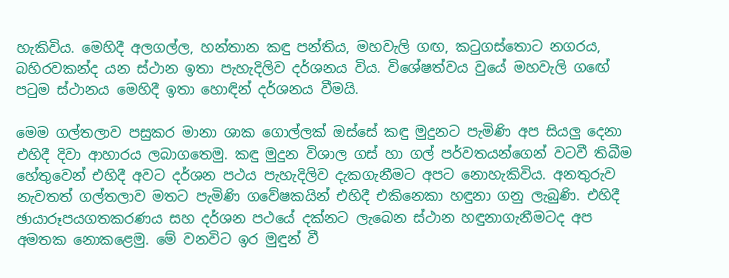හැකිවිය. මෙහිදී අලගල්ල, හන්තාන කඳු පන්තිය, මහවැලි ගඟ, කටුගස්තොට නගරය, බහිරවකන්ද යන ස්ථාන ඉතා පැහැදිලිව දර්ශනය විය. විශේෂත්වය වුයේ මහවැලි ගඟේ පටුම ස්ථානය මෙහිදී ඉතා හොඳින් දර්ශනය වීමයි.

මෙම ගල්තලාව පසුකර මානා ශාක ගොල්ලක් ඔස්සේ කඳු මුදුනට පැමිණි අප සියලු දෙනා එහිදී දිවා ආහාරය ලබාගතෙමු. කඳු මුදුන විශාල ගස් හා ගල් පර්වතයන්ගෙන් වටවී තිබීම හේතුවෙන් එහිදී අවට දර්ශන පථය පැහැදිලිව දැකගැනීමට අපට නොහැකිවිය. අනතුරුව නැවතත් ගල්තලාව මතට පැමිණි ගවේෂකයින් එහිදී එකිනෙකා හඳුනා ගනු ලැබුණි. එහිදී ඡායාරූපයගතකරණය සහ දර්ශන පථයේ දක්නට ලැබෙන ස්ථාන හඳුනාගැනීමටද අප අමතක නොකළෙමු. මේ වනවිට ඉර මුඳුන් වී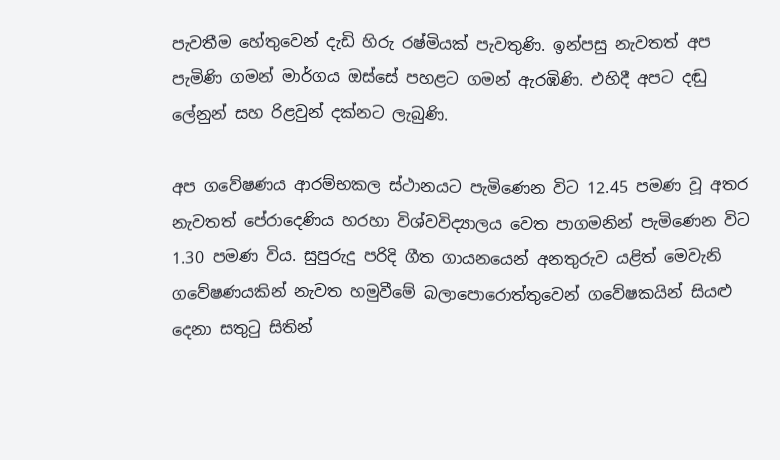පැවතීම හේතුවෙන් දැඩි හිරු රෂ්මියක් පැවතුණි. ඉන්පසු නැවතත් අප පැමිණි ගමන් මාර්ගය ඔස්සේ පහළට ගමන් ඇරඹිණි. එහිදී අපට දඬු ලේනුන් සහ රිළවුන් දක්නට ලැබුණි.

අප ගවේෂණය ආරම්භකල ස්ථානයට පැමිණෙන විට 12.45 පමණ වූ අතර නැවතත් පේරාදෙණිය හරහා විශ්වවිද්‍යාලය වෙත පාගමනින් පැමිණෙන විට 1.30 පමණ විය. සුපුරුදු පරිදි ගීත ගායනයෙන් අනතුරුව යළිත් මෙවැනි ගවේෂණයකින් නැවත හමුවීමේ බලාපොරොත්තුවෙන් ගවේෂකයින් සියළු දෙනා ස‍තුටු සිතින්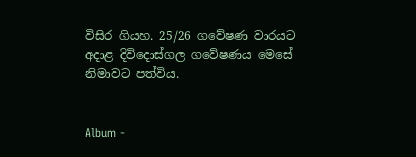විසිර ගියහ. 25/26 ගවේෂණ වාරයට අදාළ දිවිදොස්ගල ගවේෂණය මෙසේ නිමාවට පත්විය.


Album -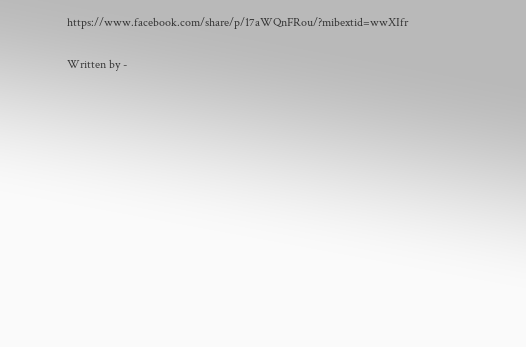https://www.facebook.com/share/p/17aWQnFRou/?mibextid=wwXIfr

Written by -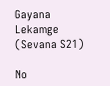Gayana Lekamge (Sevana S21)

No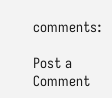comments:

Post a Comment